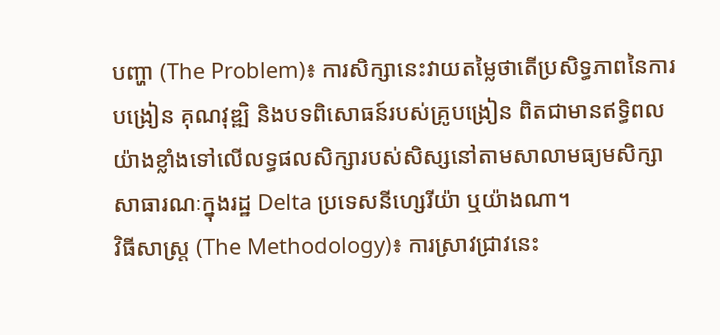បញ្ហា (The Problem)៖ ការសិក្សានេះវាយតម្លៃថាតើប្រសិទ្ធភាពនៃការបង្រៀន គុណវុឌ្ឍិ និងបទពិសោធន៍របស់គ្រូបង្រៀន ពិតជាមានឥទ្ធិពលយ៉ាងខ្លាំងទៅលើលទ្ធផលសិក្សារបស់សិស្សនៅតាមសាលាមធ្យមសិក្សាសាធារណៈក្នុងរដ្ឋ Delta ប្រទេសនីហ្សេរីយ៉ា ឬយ៉ាងណា។
វិធីសាស្ត្រ (The Methodology)៖ ការស្រាវជ្រាវនេះ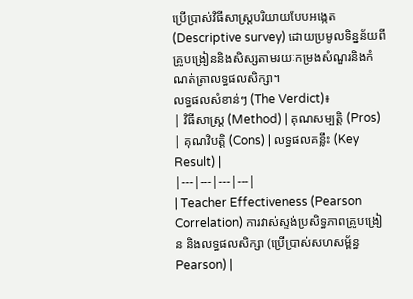ប្រើប្រាស់វិធីសាស្ត្របរិយាយបែបអង្កេត (Descriptive survey) ដោយប្រមូលទិន្នន័យពីគ្រូបង្រៀននិងសិស្សតាមរយៈកម្រងសំណួរនិងកំណត់ត្រាលទ្ធផលសិក្សា។
លទ្ធផលសំខាន់ៗ (The Verdict)៖
| វិធីសាស្ត្រ (Method) | គុណសម្បត្តិ (Pros) | គុណវិបត្តិ (Cons) | លទ្ធផលគន្លឹះ (Key Result) |
|---|---|---|---|
| Teacher Effectiveness (Pearson Correlation) ការវាស់ស្ទង់ប្រសិទ្ធភាពគ្រូបង្រៀន និងលទ្ធផលសិក្សា (ប្រើប្រាស់សហសម្ព័ន្ធ Pearson) |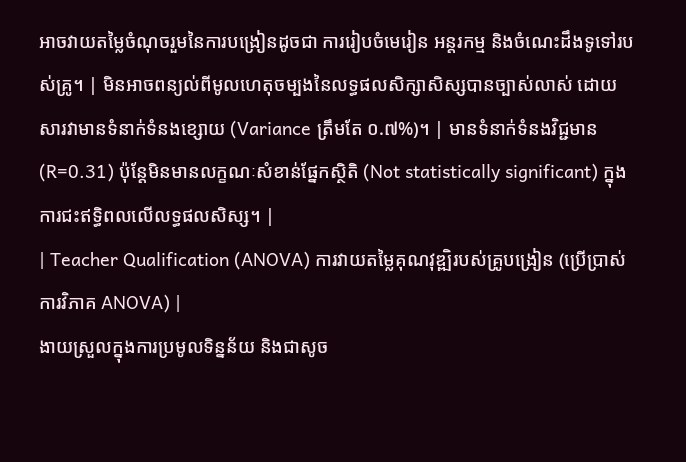អាចវាយតម្លៃចំណុចរួមនៃការបង្រៀនដូចជា ការរៀបចំមេរៀន អន្តរកម្ម និងចំណេះដឹងទូទៅរបស់គ្រូ។ | មិនអាចពន្យល់ពីមូលហេតុចម្បងនៃលទ្ធផលសិក្សាសិស្សបានច្បាស់លាស់ ដោយសារវាមានទំនាក់ទំនងខ្សោយ (Variance ត្រឹមតែ ០.៧%)។ | មានទំនាក់ទំនងវិជ្ជមាន (R=0.31) ប៉ុន្តែមិនមានលក្ខណៈសំខាន់ផ្នែកស្ថិតិ (Not statistically significant) ក្នុងការជះឥទ្ធិពលលើលទ្ធផលសិស្ស។ |
| Teacher Qualification (ANOVA) ការវាយតម្លៃគុណវុឌ្ឍិរបស់គ្រូបង្រៀន (ប្រើប្រាស់ការវិភាគ ANOVA) |
ងាយស្រួលក្នុងការប្រមូលទិន្នន័យ និងជាសូច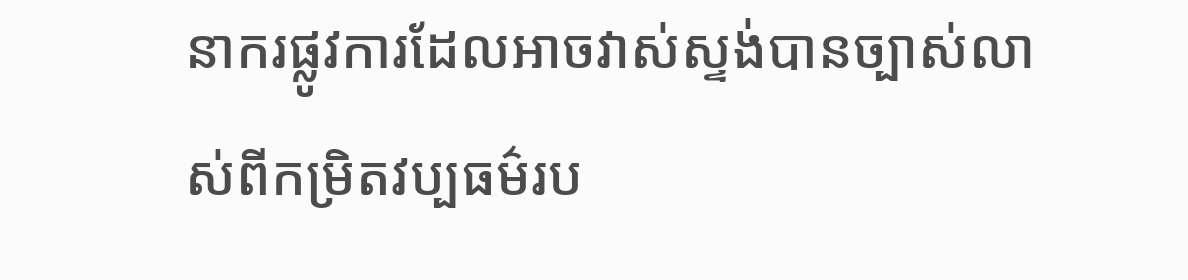នាករផ្លូវការដែលអាចវាស់ស្ទង់បានច្បាស់លាស់ពីកម្រិតវប្បធម៌រប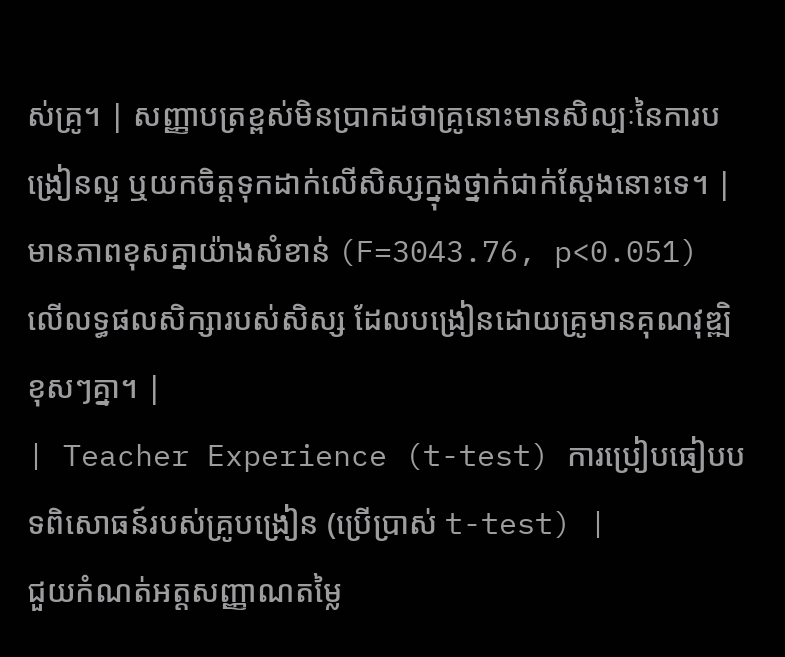ស់គ្រូ។ | សញ្ញាបត្រខ្ពស់មិនប្រាកដថាគ្រូនោះមានសិល្បៈនៃការបង្រៀនល្អ ឬយកចិត្តទុកដាក់លើសិស្សក្នុងថ្នាក់ជាក់ស្តែងនោះទេ។ | មានភាពខុសគ្នាយ៉ាងសំខាន់ (F=3043.76, p<0.051) លើលទ្ធផលសិក្សារបស់សិស្ស ដែលបង្រៀនដោយគ្រូមានគុណវុឌ្ឍិខុសៗគ្នា។ |
| Teacher Experience (t-test) ការប្រៀបធៀបបទពិសោធន៍របស់គ្រូបង្រៀន (ប្រើប្រាស់ t-test) |
ជួយកំណត់អត្តសញ្ញាណតម្លៃ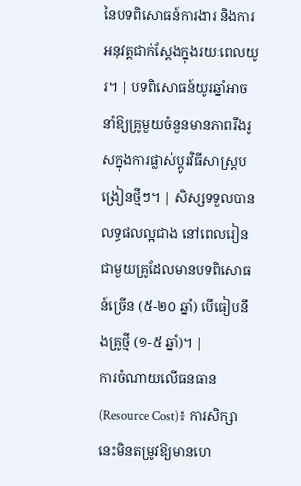នៃបទពិសោធន៍ការងារ និងការអនុវត្តជាក់ស្តែងក្នុងរយៈពេលយូរ។ | បទពិសោធន៍យូរឆ្នាំអាចនាំឱ្យគ្រូមួយចំនួនមានភាពរឹងរូសក្នុងការផ្លាស់ប្តូរវិធីសាស្ត្របង្រៀនថ្មីៗ។ | សិស្សទទួលបានលទ្ធផលល្អជាង នៅពេលរៀនជាមួយគ្រូដែលមានបទពិសោធន៍ច្រើន (៥-២០ ឆ្នាំ) បើធៀបនឹងគ្រូថ្មី (១-៥ ឆ្នាំ)។ |
ការចំណាយលើធនធាន (Resource Cost)៖ ការសិក្សានេះមិនតម្រូវឱ្យមានហេ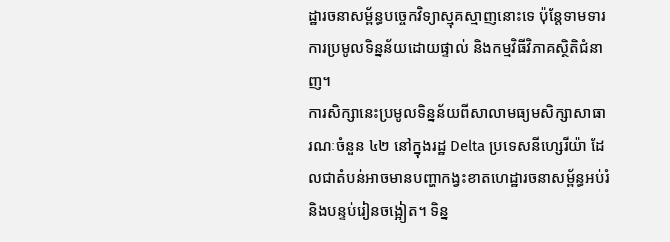ដ្ឋារចនាសម្ព័ន្ធបច្ចេកវិទ្យាស្មុគស្មាញនោះទេ ប៉ុន្តែទាមទារការប្រមូលទិន្នន័យដោយផ្ទាល់ និងកម្មវិធីវិភាគស្ថិតិជំនាញ។
ការសិក្សានេះប្រមូលទិន្នន័យពីសាលាមធ្យមសិក្សាសាធារណៈចំនួន ៤២ នៅក្នុងរដ្ឋ Delta ប្រទេសនីហ្សេរីយ៉ា ដែលជាតំបន់អាចមានបញ្ហាកង្វះខាតហេដ្ឋារចនាសម្ព័ន្ធអប់រំ និងបន្ទប់រៀនចង្អៀត។ ទិន្ន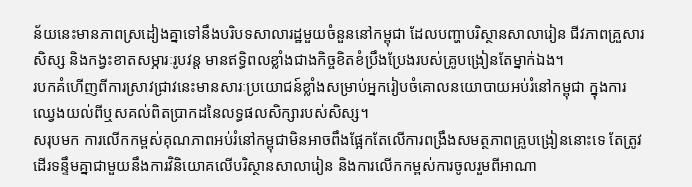ន័យនេះមានភាពស្រដៀងគ្នាទៅនឹងបរិបទសាលារដ្ឋមួយចំនួននៅកម្ពុជា ដែលបញ្ហាបរិស្ថានសាលារៀន ជីវភាពគ្រួសារសិស្ស និងកង្វះខាតសម្ភារៈរូបវន្ត មានឥទ្ធិពលខ្លាំងជាងកិច្ចខិតខំប្រឹងប្រែងរបស់គ្រូបង្រៀនតែម្នាក់ឯង។
របកគំហើញពីការស្រាវជ្រាវនេះមានសារៈប្រយោជន៍ខ្លាំងសម្រាប់អ្នករៀបចំគោលនយោបាយអប់រំនៅកម្ពុជា ក្នុងការឈ្វេងយល់ពីឬសគល់ពិតប្រាកដនៃលទ្ធផលសិក្សារបស់សិស្ស។
សរុបមក ការលើកកម្ពស់គុណភាពអប់រំនៅកម្ពុជាមិនអាចពឹងផ្អែកតែលើការពង្រឹងសមត្ថភាពគ្រូបង្រៀននោះទេ តែត្រូវដើរទន្ទឹមគ្នាជាមួយនឹងការវិនិយោគលើបរិស្ថានសាលារៀន និងការលើកកម្ពស់ការចូលរួមពីអាណា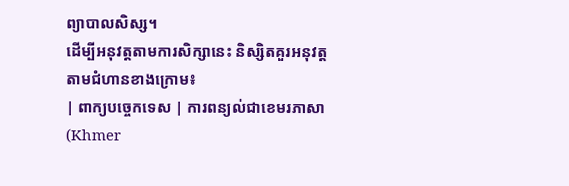ព្យាបាលសិស្ស។
ដើម្បីអនុវត្តតាមការសិក្សានេះ និស្សិតគួរអនុវត្តតាមជំហានខាងក្រោម៖
| ពាក្យបច្ចេកទេស | ការពន្យល់ជាខេមរភាសា (Khmer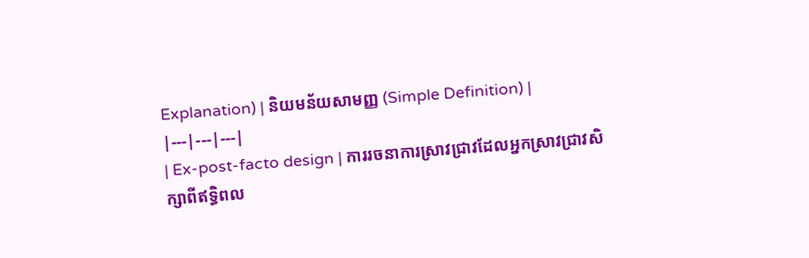Explanation) | និយមន័យសាមញ្ញ (Simple Definition) |
|---|---|---|
| Ex-post-facto design | ការរចនាការស្រាវជ្រាវដែលអ្នកស្រាវជ្រាវសិក្សាពីឥទ្ធិពល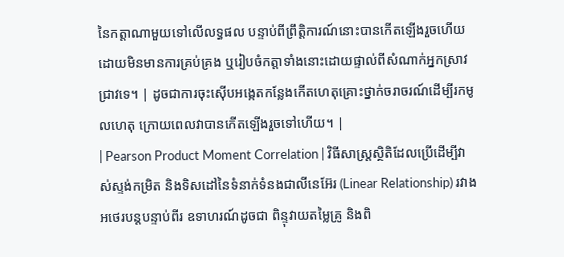នៃកត្តាណាមួយទៅលើលទ្ធផល បន្ទាប់ពីព្រឹត្តិការណ៍នោះបានកើតឡើងរួចហើយ ដោយមិនមានការគ្រប់គ្រង ឬរៀបចំកត្តាទាំងនោះដោយផ្ទាល់ពីសំណាក់អ្នកស្រាវជ្រាវទេ។ | ដូចជាការចុះស៊ើបអង្កេតកន្លែងកើតហេតុគ្រោះថ្នាក់ចរាចរណ៍ដើម្បីរកមូលហេតុ ក្រោយពេលវាបានកើតឡើងរួចទៅហើយ។ |
| Pearson Product Moment Correlation | វិធីសាស្ត្រស្ថិតិដែលប្រើដើម្បីវាស់ស្ទង់កម្រិត និងទិសដៅនៃទំនាក់ទំនងជាលីនេអ៊ែរ (Linear Relationship) រវាងអថេរបន្តបន្ទាប់ពីរ ឧទាហរណ៍ដូចជា ពិន្ទុវាយតម្លៃគ្រូ និងពិ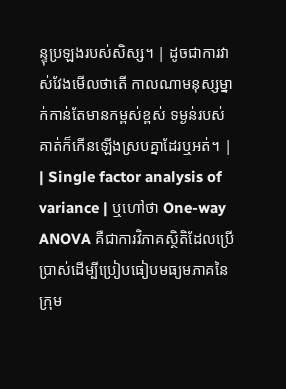ន្ទុប្រឡងរបស់សិស្ស។ | ដូចជាការវាស់វែងមើលថាតើ កាលណាមនុស្សម្នាក់កាន់តែមានកម្ពស់ខ្ពស់ ទម្ងន់របស់គាត់ក៏កើនឡើងស្របគ្នាដែរឬអត់។ |
| Single factor analysis of variance | ឬហៅថា One-way ANOVA គឺជាការវិភាគស្ថិតិដែលប្រើប្រាស់ដើម្បីប្រៀបធៀបមធ្យមភាគនៃក្រុម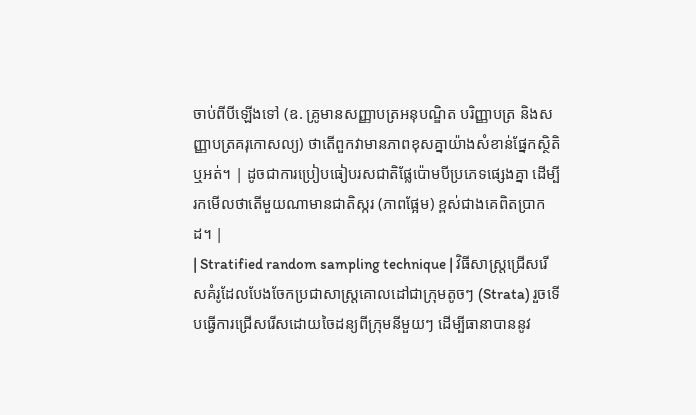ចាប់ពីបីឡើងទៅ (ឧ. គ្រូមានសញ្ញាបត្រអនុបណ្ឌិត បរិញ្ញាបត្រ និងសញ្ញាបត្រគរុកោសល្យ) ថាតើពួកវាមានភាពខុសគ្នាយ៉ាងសំខាន់ផ្នែកស្ថិតិឬអត់។ | ដូចជាការប្រៀបធៀបរសជាតិផ្លែប៉ោមបីប្រភេទផ្សេងគ្នា ដើម្បីរកមើលថាតើមួយណាមានជាតិស្ករ (ភាពផ្អែម) ខ្ពស់ជាងគេពិតប្រាកដ។ |
| Stratified random sampling technique | វិធីសាស្ត្រជ្រើសរើសគំរូដែលបែងចែកប្រជាសាស្ត្រគោលដៅជាក្រុមតូចៗ (Strata) រួចទើបធ្វើការជ្រើសរើសដោយចៃដន្យពីក្រុមនីមួយៗ ដើម្បីធានាបាននូវ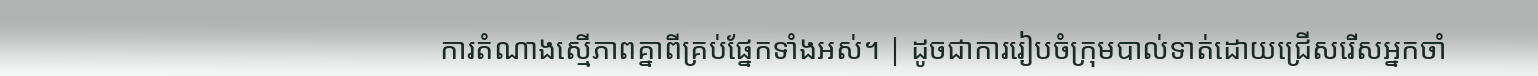ការតំណាងស្មើភាពគ្នាពីគ្រប់ផ្នែកទាំងអស់។ | ដូចជាការរៀបចំក្រុមបាល់ទាត់ដោយជ្រើសរើសអ្នកចាំ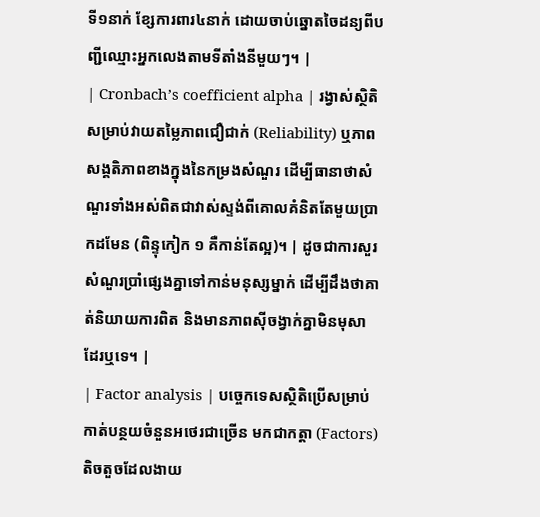ទី១នាក់ ខ្សែការពារ៤នាក់ ដោយចាប់ឆ្នោតចៃដន្យពីបញ្ជីឈ្មោះអ្នកលេងតាមទីតាំងនីមួយៗ។ |
| Cronbach’s coefficient alpha | រង្វាស់ស្ថិតិសម្រាប់វាយតម្លៃភាពជឿជាក់ (Reliability) ឬភាពសង្គតិភាពខាងក្នុងនៃកម្រងសំណួរ ដើម្បីធានាថាសំណួរទាំងអស់ពិតជាវាស់ស្ទង់ពីគោលគំនិតតែមួយប្រាកដមែន (ពិន្ទុកៀក ១ គឺកាន់តែល្អ)។ | ដូចជាការសួរសំណួរប្រាំផ្សេងគ្នាទៅកាន់មនុស្សម្នាក់ ដើម្បីដឹងថាគាត់និយាយការពិត និងមានភាពស៊ីចង្វាក់គ្នាមិនមុសាដែរឬទេ។ |
| Factor analysis | បច្ចេកទេសស្ថិតិប្រើសម្រាប់កាត់បន្ថយចំនួនអថេរជាច្រើន មកជាកត្តា (Factors) តិចតួចដែលងាយ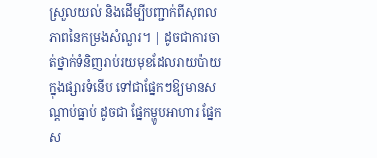ស្រួលយល់ និងដើម្បីបញ្ជាក់ពីសុពលភាពនៃកម្រងសំណួរ។ | ដូចជាការចាត់ថ្នាក់ទំនិញរាប់រយមុខដែលរាយប៉ាយក្នុងផ្សារទំនើប ទៅជាផ្នែកៗឱ្យមានសណ្តាប់ធ្នាប់ ដូចជា ផ្នែកម្ហូបអាហារ ផ្នែកស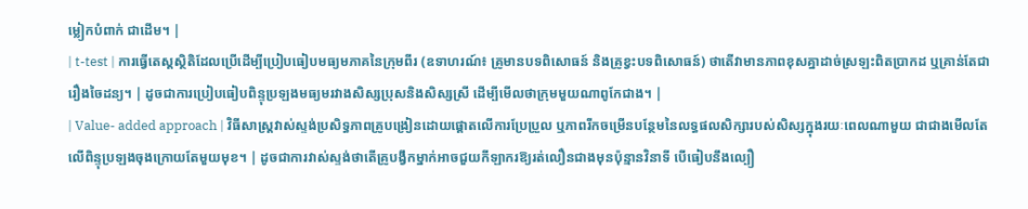ម្លៀកបំពាក់ ជាដើម។ |
| t-test | ការធ្វើតេស្តស្ថិតិដែលប្រើដើម្បីប្រៀបធៀបមធ្យមភាគនៃក្រុមពីរ (ឧទាហរណ៍៖ គ្រូមានបទពិសោធន៍ និងគ្រូខ្វះបទពិសោធន៍) ថាតើវាមានភាពខុសគ្នាដាច់ស្រឡះពិតប្រាកដ ឬគ្រាន់តែជារឿងចៃដន្យ។ | ដូចជាការប្រៀបធៀបពិន្ទុប្រឡងមធ្យមរវាងសិស្សប្រុសនិងសិស្សស្រី ដើម្បីមើលថាក្រុមមួយណាពូកែជាង។ |
| Value- added approach | វិធីសាស្ត្រវាស់ស្ទង់ប្រសិទ្ធភាពគ្រូបង្រៀនដោយផ្តោតលើការប្រែប្រួល ឬភាពរីកចម្រើនបន្ថែមនៃលទ្ធផលសិក្សារបស់សិស្សក្នុងរយៈពេលណាមួយ ជាជាងមើលតែលើពិន្ទុប្រឡងចុងក្រោយតែមួយមុខ។ | ដូចជាការវាស់ស្ទង់ថាតើគ្រូបង្វឹកម្នាក់អាចជួយកីឡាករឱ្យរត់លឿនជាងមុនប៉ុន្មានវិនាទី បើធៀបនឹងល្បឿ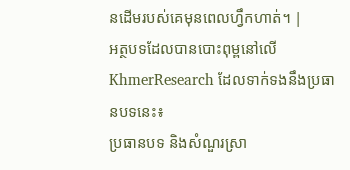នដើមរបស់គេមុនពេលហ្វឹកហាត់។ |
អត្ថបទដែលបានបោះពុម្ពនៅលើ KhmerResearch ដែលទាក់ទងនឹងប្រធានបទនេះ៖
ប្រធានបទ និងសំណួរស្រា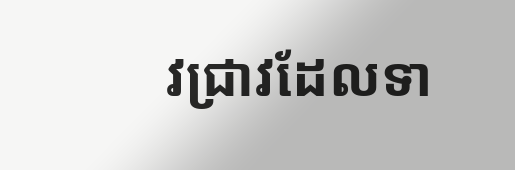វជ្រាវដែលទា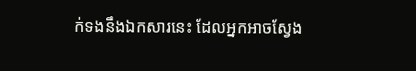ក់ទងនឹងឯកសារនេះ ដែលអ្នកអាចស្វែង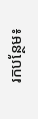រកបន្ថែម៖